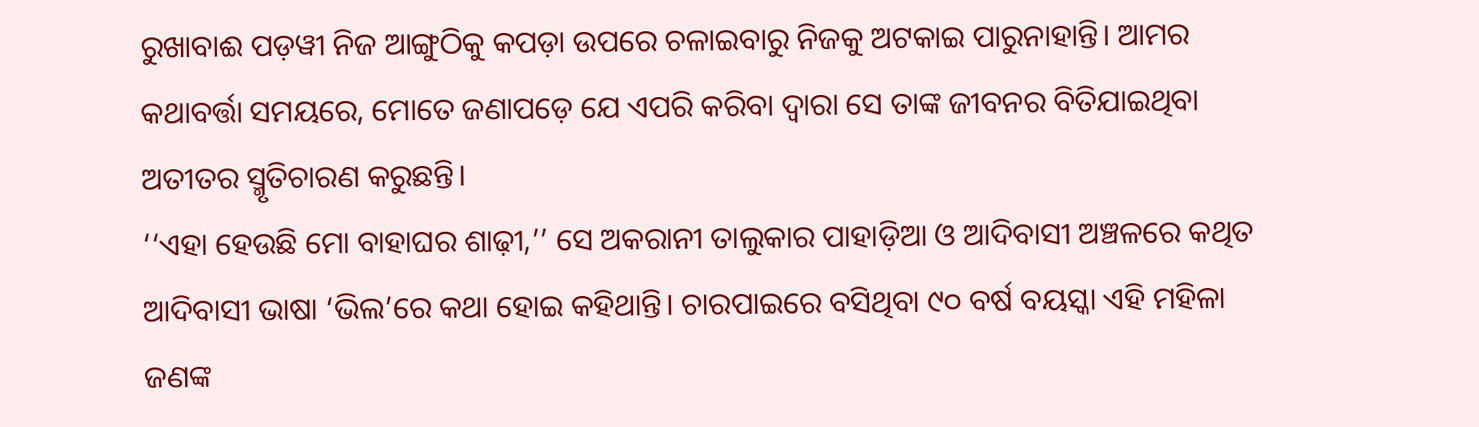ରୁଖାବାଈ ପଡ଼ୱୀ ନିଜ ଆଙ୍ଗୁଠିକୁ କପଡ଼ା ଉପରେ ଚଳାଇବାରୁ ନିଜକୁ ଅଟକାଇ ପାରୁନାହାନ୍ତି। ଆମର କଥାବର୍ତ୍ତା ସମୟରେ, ମୋତେ ଜଣାପଡ଼େ ଯେ ଏପରି କରିବା ଦ୍ୱାରା ସେ ତାଙ୍କ ଜୀବନର ବିତିଯାଇଥିବା ଅତୀତର ସ୍ମୃତିଚାରଣ କରୁଛନ୍ତି।
‘‘ଏହା ହେଉଛି ମୋ ବାହାଘର ଶାଢ଼ୀ,’’ ସେ ଅକରାନୀ ତାଲୁକାର ପାହାଡ଼ିଆ ଓ ଆଦିବାସୀ ଅଞ୍ଚଳରେ କଥିତ ଆଦିବାସୀ ଭାଷା ‘ଭିଲ’ରେ କଥା ହୋଇ କହିଥାନ୍ତି। ଚାରପାଇରେ ବସିଥିବା ୯୦ ବର୍ଷ ବୟସ୍କା ଏହି ମହିଳା ଜଣଙ୍କ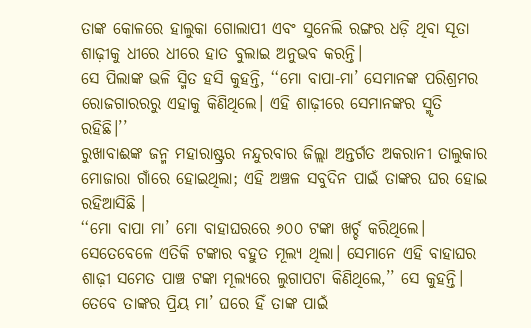ତାଙ୍କ କୋଳରେ ହାଲୁକା ଗୋଲାପୀ ଏବଂ ସୁନେଲି ରଙ୍ଗର ଧଡ଼ି ଥିବା ସୂତା ଶାଢ଼ୀକୁ ଧୀରେ ଧୀରେ ହାତ ବୁଲାଇ ଅନୁଭବ କରନ୍ତି।
ସେ ପିଲାଙ୍କ ଭଳି ସ୍ମିତ ହସି କୁହନ୍ତି, ‘‘ମୋ ବାପା-ମା’ ସେମାନଙ୍କ ପରିଶ୍ରମର ରୋଜଗାରରରୁ ଏହାକୁ କିଣିଥିଲେ। ଏହି ଶାଢ଼ୀରେ ସେମାନଙ୍କର ସ୍ମୃତି ରହିଛି।’’
ରୁଖାବାଈଙ୍କ ଜନ୍ମ ମହାରାଷ୍ଟ୍ରର ନନ୍ଦୁରବାର ଜିଲ୍ଲା ଅନ୍ତର୍ଗତ ଅକରାନୀ ତାଲୁକାର ମୋଜାରା ଗାଁରେ ହୋଇଥିଲା; ଏହି ଅଞ୍ଚଳ ସବୁଦିନ ପାଇଁ ତାଙ୍କର ଘର ହୋଇ ରହିଆସିଛି ।
‘‘ମୋ ବାପା ମା’ ମୋ ବାହାଘରରେ ୬୦୦ ଟଙ୍କା ଖର୍ଚ୍ଚ କରିଥିଲେ। ସେତେବେଳେ ଏତିକି ଟଙ୍କାର ବହୁତ ମୂଲ୍ୟ ଥିଲା। ସେମାନେ ଏହି ବାହାଘର ଶାଢ଼ୀ ସମେତ ପାଞ୍ଚ ଟଙ୍କା ମୂଲ୍ୟରେ ଲୁଗାପଟା କିଣିଥିଲେ,’’ ସେ କୁହନ୍ତି। ତେବେ ତାଙ୍କର ପ୍ରିୟ ମା’ ଘରେ ହିଁ ତାଙ୍କ ପାଇଁ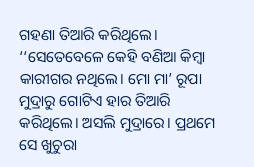ଗହଣା ତିଆରି କରିଥିଲେ।
‘‘ସେତେବେଳେ କେହି ବଣିଆ କିମ୍ବା କାରୀଗର ନଥିଲେ। ମୋ ମା’ ରୂପା ମୁଦ୍ରାରୁ ଗୋଟିଏ ହାର ତିଆରି କରିଥିଲେ। ଅସଲି ମୁଦ୍ରାରେ। ପ୍ରଥମେ ସେ ଖୁଚୁରା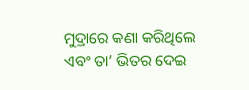ମୁଦ୍ରାରେ କଣା କରିଥିଲେ ଏବଂ ତା’ ଭିତର ଦେଇ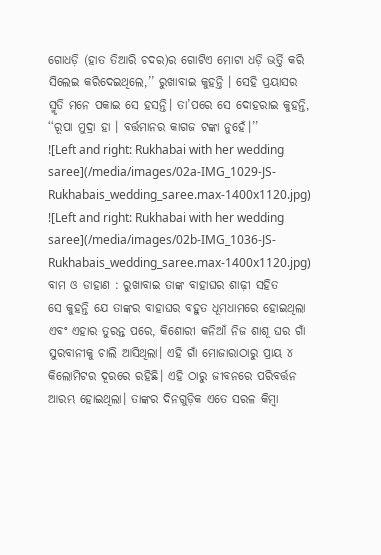ଗୋଧଡ଼ି (ହାତ ତିଆରି ଚଦର)ର ଗୋଟିଏ ମୋଟା ଧଡ଼ି ଭର୍ତ୍ତି କରି ସିଲେଇ କରିଦେଇଥିଲେ,’’ ରୁଖାବାଇ କୁହନ୍ତି । ସେହି ପ୍ରୟାସର ସ୍ମୃତି ମନେ ପକାଇ ସେ ହସନ୍ତି। ତା’ପରେ ସେ ଦୋହରାଇ କୁହନ୍ତି, ‘‘ରୂପା ମୁଦ୍ରା ହା । ବର୍ତ୍ତମାନର କାଗଜ ଟଙ୍କା ନୁହେଁ।’’
![Left and right: Rukhabai with her wedding saree](/media/images/02a-IMG_1029-JS-Rukhabais_wedding_saree.max-1400x1120.jpg)
![Left and right: Rukhabai with her wedding saree](/media/images/02b-IMG_1036-JS-Rukhabais_wedding_saree.max-1400x1120.jpg)
ବାମ ଓ ଡାହାଣ : ରୁଖାବାଇ ତାଙ୍କ ବାହାଘର ଶାଢ଼ୀ ସହିତ
ସେ କୁହନ୍ତି ଯେ ତାଙ୍କର ବାହାଘର ବହୁତ ଧୂମଧାମରେ ହୋଇଥିଲା ଏବଂ ଏହାର ତୁରନ୍ତ ପରେ, କିଶୋରୀ କନିଆଁ ନିଜ ଶାଶୂ ଘର ଗାଁ ସୁରବାନୀକୁ ଚାଲି ଆସିଥିଲା। ଏହି ଗାଁ ମୋଜାରାଠାରୁ ପ୍ରାୟ ୪ କିଲୋମିଟର ଦୂରରେ ରହିଛି। ଏହି ଠାରୁ ଜୀବନରେ ପରିବର୍ତ୍ତନ ଆରମ୍ଭ ହୋଇଥିଲା। ତାଙ୍କର ଦିନଗୁଡ଼ିକ ଏତେ ସରଳ କିମ୍ବା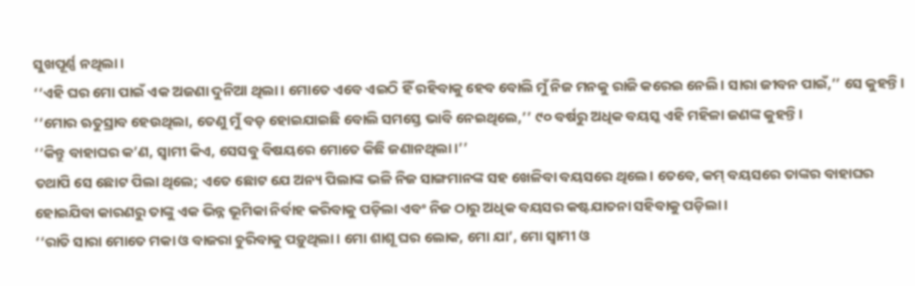ସୁଖପୂର୍ଣ୍ଣ ନଥିଲା।
‘‘ଏହି ଘର ମୋ ପାଇଁ ଏକ ଅଜଣା ଦୁନିଆ ଥିଲା। ମୋତେ ଏବେ ଏଇଠି ହିଁ ରହିବାକୁ ହେବ ବୋଲି ମୁଁ ନିଜ ମନକୁ ରାଜି କରେଇ ନେଲି। ସାରା ଜୀବନ ପାଇଁ,’’ ସେ କୁହନ୍ତି। ‘‘ମୋର ଋତୁସ୍ରାବ ହେଉଥିଲା, ତେଣୁ ମୁଁ ବଡ଼ ହୋଇଯାଇଛି ବୋଲି ସମସ୍ତେ ଭାବି ନେଇଥିଲେ,’’ ୯୦ ବର୍ଷରୁ ଅଧିକ ବୟସ୍କ ଏହି ମହିଳା ଜଣଙ୍କ କୁହନ୍ତି।
‘‘କିନ୍ତୁ ବାହାଘର କ’ଣ, ସ୍ୱାମୀ କିଏ, ସେସବୁ ବିଷୟରେ ମୋତେ କିଛି ଜଣାନଥିଲା।’’
ତଥାପି ସେ ଛୋଟ ପିଲା ଥିଲେ; ଏତେ ଛୋଟ ଯେ ଅନ୍ୟ ପିଲାଙ୍କ ଭଳି ନିଜ ସାଙ୍ଗମାନଙ୍କ ସହ ଖେଳିବା ବୟସରେ ଥିଲେ। ତେବେ, କମ୍ ବୟସରେ ତାଙ୍କର ବାହାଘର ହୋଇଯିବା କାରଣରୁ ତାଙ୍କୁ ଏକ ଭିନ୍ନ ଭୂମିକା ନିର୍ବାହ କରିବାକୁ ପଡ଼ିଲା ଏବଂ ନିଜ ଠାରୁ ଅଧିକ ବୟସର କଷ୍ଟଯାତନା ସହିବାକୁ ପଡ଼ିଲା।
‘‘ରାତି ସାରା ମୋତେ ମକା ଓ ବାଜରା ଚୁରିବାକୁ ପଡ଼ୁଥିଲା। ମୋ ଶାଶୂ ଘର ଲୋକ, ମୋ ଯା’, ମୋ ସ୍ୱାମୀ ଓ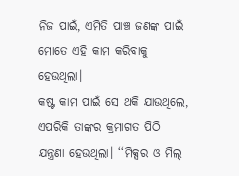ନିଜ ପାଇଁ, ଏମିତି ପାଞ୍ଚ ଜଣଙ୍କ ପାଇଁ ମୋତେ ଏହି କାମ କରିବାକୁ ହେଉଥିଲା।
କଷ୍ଟ କାମ ପାଇଁ ସେ ଥକି ଯାଉଥିଲେ, ଏପରିକି ତାଙ୍କର କ୍ରମାଗତ ପିଠି ଯନ୍ତ୍ରଣା ହେଉଥିଲା। ‘‘ମିକ୍ସର ଓ ମିଲ୍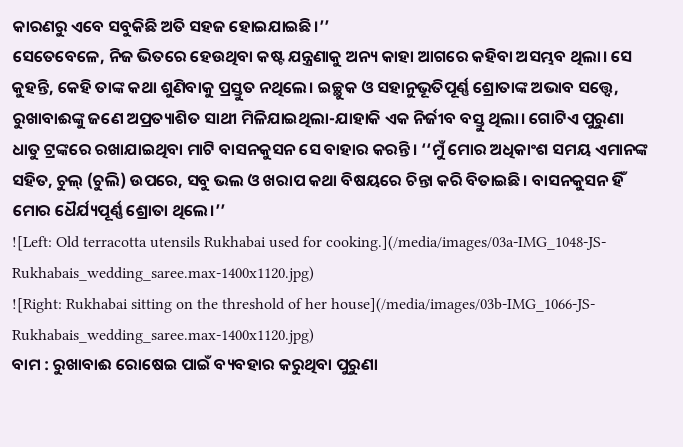କାରଣରୁ ଏବେ ସବୁକିଛି ଅତି ସହଜ ହୋଇଯାଇଛି।’’
ସେତେବେଳେ, ନିଜ ଭିତରେ ହେଉଥିବା କଷ୍ଟ ଯନ୍ତ୍ରଣାକୁ ଅନ୍ୟ କାହା ଆଗରେ କହିବା ଅସମ୍ଭବ ଥିଲା। ସେ କୁହନ୍ତି, କେହି ତାଙ୍କ କଥା ଶୁଣିବାକୁ ପ୍ରସ୍ତୁତ ନଥିଲେ। ଇଚ୍ଛୁକ ଓ ସହାନୁଭୂତିପୂର୍ଣ୍ଣ ଶ୍ରୋତାଙ୍କ ଅଭାବ ସତ୍ତ୍ୱେ, ରୁଖାବାଈଙ୍କୁ ଜଣେ ଅପ୍ରତ୍ୟାଶିତ ସାଥୀ ମିଳିଯାଇଥିଲା-ଯାହାକି ଏକ ନିର୍ଜୀବ ବସ୍ତୁ ଥିଲା। ଗୋଟିଏ ପୁରୁଣା ଧାତୁ ଟ୍ରଙ୍କରେ ରଖାଯାଇଥିବା ମାଟି ବାସନକୁସନ ସେ ବାହାର କରନ୍ତି। ‘‘ମୁଁ ମୋର ଅଧିକାଂଶ ସମୟ ଏମାନଙ୍କ ସହିତ, ଚୁଲ୍ (ଚୁଲି) ଉପରେ, ସବୁ ଭଲ ଓ ଖରାପ କଥା ବିଷୟରେ ଚିନ୍ତା କରି ବିତାଇଛି। ବାସନକୁସନ ହିଁ ମୋର ଧୈର୍ଯ୍ୟପୂର୍ଣ୍ଣ ଶ୍ରୋତା ଥିଲେ।’’
![Left: Old terracotta utensils Rukhabai used for cooking.](/media/images/03a-IMG_1048-JS-Rukhabais_wedding_saree.max-1400x1120.jpg)
![Right: Rukhabai sitting on the threshold of her house](/media/images/03b-IMG_1066-JS-Rukhabais_wedding_saree.max-1400x1120.jpg)
ବାମ : ରୁଖାବାଈ ରୋଷେଇ ପାଇଁ ବ୍ୟବହାର କରୁଥିବା ପୁରୁଣା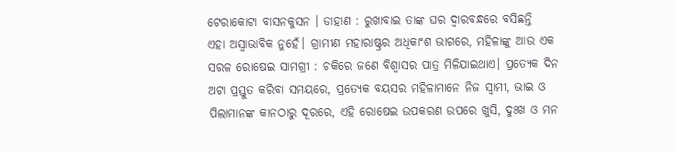ଟେରାକୋଟା ବାସନକୁସନ । ଡାହାଣ : ରୁଖାବାଇ ତାଙ୍କ ଘର ଦ୍ୱାରବନ୍ଧରେ ବସିଛନ୍ତି
ଏହା ଅସ୍ୱାଭାବିକ ନୁହେଁ। ଗ୍ରାମୀଣ ମହାରାଷ୍ଟ୍ରର ଅଧିକାଂଶ ଭାଗରେ, ମହିଳାଙ୍କୁ ଆଉ ଏକ ସରଳ ରୋଷେଇ ସାମଗ୍ରୀ : ଚକିରେ ଜଣେ ବିଶ୍ୱାସର ପାତ୍ର ମିଳିଯାଇଥାଏ। ପ୍ରତ୍ୟେକ ଦିନ ଅଟା ପ୍ରସ୍ତୁତ କରିବା ସମୟରେ, ପ୍ରତ୍ୟେକ ବୟସର ମହିଳାମାନେ ନିଜ ସ୍ୱାମୀ, ଭାଇ ଓ ପିଲାମାନଙ୍କ କାନଠାରୁ ଦୂରରେ, ଏହି ରୋଷେଇ ଉପକରଣ ଉପରେ ଖୁସି, ଦୁଃଖ ଓ ମନ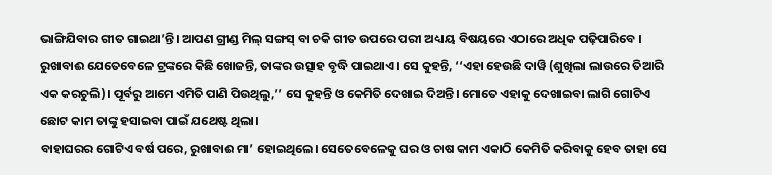ଭାଙ୍ଗିଯିବାର ଗୀତ ଗାଇଥା’ନ୍ତି। ଆପଣ ଗ୍ରୀଣ୍ଡ ମିଲ୍ ସଙ୍ଗସ୍ ବା ଚକି ଗୀତ ଉପରେ ପରୀ ଅଧ୍ୟାୟ ବିଷୟରେ ଏଠାରେ ଅଧିକ ପଢ଼ିପାରିବେ ।
ରୁଖାବାଈ ଯେତେବେଳେ ଟ୍ରଙ୍କରେ କିଛି ଖୋଜନ୍ତି, ତାଙ୍କର ଉତ୍ସାହ ବୃଦ୍ଧି ପାଇଥାଏ। ସେ କୁହନ୍ତି, ‘‘ଏହା ହେଉଛି ଦାୱି (ଶୁଖିଲା ଲାଉରେ ତିଆରି ଏକ କରଚୁଲି)। ପୂର୍ବରୁ ଆମେ ଏମିତି ପାଣି ପିଉଥିଲୁ,’’ ସେ କୁହନ୍ତି ଓ କେମିତି ଦେଖାଇ ଦିଅନ୍ତି। ମୋତେ ଏହାକୁ ଦେଖାଇବା ଲାଗି ଗୋଟିଏ ଛୋଟ କାମ ତାଙ୍କୁ ହସାଇବା ପାଇଁ ଯଥେଷ୍ଟ ଥିଲା।
ବାହାଘରର ଗୋଟିଏ ବର୍ଷ ପରେ, ରୁଖାବାଈ ମା’ ହୋଇଥିଲେ। ସେତେବେଳେକୁ ଘର ଓ ଚାଷ କାମ ଏକାଠି କେମିତି କରିବାକୁ ହେବ ତାହା ସେ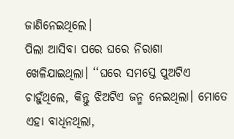ଜାଣିନେଇଥିଲେ।
ପିଲା ଆସିବା ପରେ ଘରେ ନିରାଶା ଖେଳିଯାଇଥିଲା। ‘‘ଘରେ ସମସ୍ତେ ପୁଅଟିଏ ଚାହୁଁଥିଲେ, କିନ୍ତୁ ଝିଅଟିଏ ଜନ୍ମ ନେଇଥିଲା। ମୋତେ ଏହା ବାଧିନଥିଲା,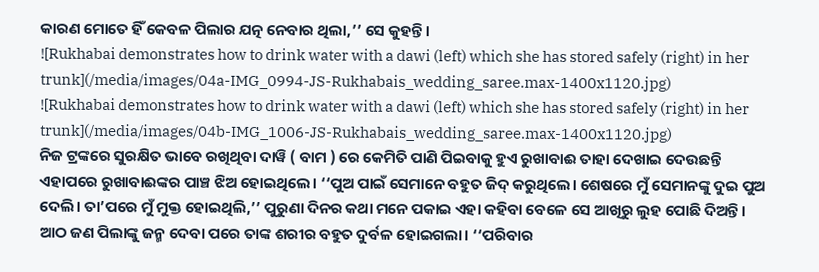କାରଣ ମୋତେ ହିଁ କେବଳ ପିଲାର ଯତ୍ନ ନେବାର ଥିଲା,’’ ସେ କୁହନ୍ତି।
![Rukhabai demonstrates how to drink water with a dawi (left) which she has stored safely (right) in her trunk](/media/images/04a-IMG_0994-JS-Rukhabais_wedding_saree.max-1400x1120.jpg)
![Rukhabai demonstrates how to drink water with a dawi (left) which she has stored safely (right) in her trunk](/media/images/04b-IMG_1006-JS-Rukhabais_wedding_saree.max-1400x1120.jpg)
ନିଜ ଟ୍ରଙ୍କରେ ସୁରକ୍ଷିତ ଭାବେ ରଖିଥିବା ଦାୱି ( ବାମ ) ରେ କେମିତି ପାଣି ପିଇବାକୁ ହୁଏ ରୁଖାବାଈ ତାହା ଦେଖାଇ ଦେଉଛନ୍ତି
ଏହାପରେ ରୁଖାବାଈଙ୍କର ପାଞ୍ଚ ଝିଅ ହୋଇଥିଲେ। ‘‘ପୁଅ ପାଇଁ ସେମାନେ ବହୁତ ଜିଦ୍ କରୁଥିଲେ। ଶେଷରେ ମୁଁ ସେମାନଙ୍କୁ ଦୁଇ ପୁଅ ଦେଲି। ତା’ପରେ ମୁଁ ମୁକ୍ତ ହୋଇଥିଲି,’’ ପୁରୁଣା ଦିନର କଥା ମନେ ପକାଇ ଏହା କହିବା ବେଳେ ସେ ଆଖିରୁ ଲୁହ ପୋଛି ଦିଅନ୍ତି।
ଆଠ ଜଣ ପିଲାଙ୍କୁ ଜନ୍ମ ଦେବା ପରେ ତାଙ୍କ ଶରୀର ବହୁତ ଦୁର୍ବଳ ହୋଇଗଲା। ‘‘ପରିବାର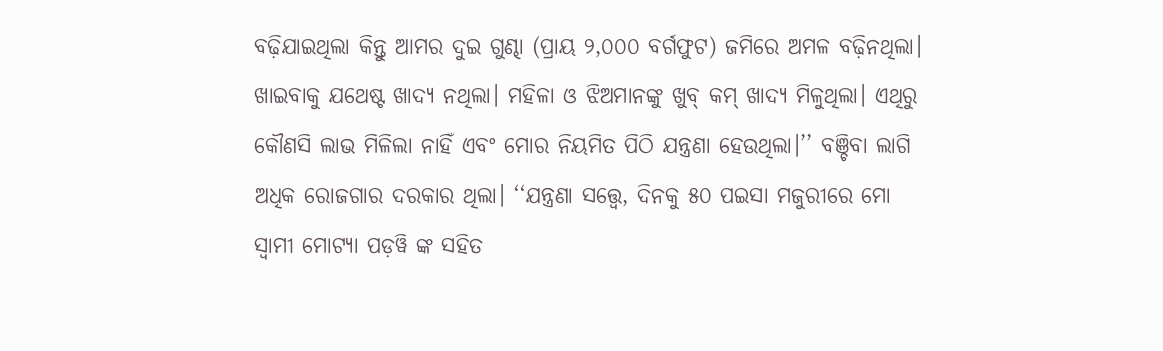ବଢ଼ିଯାଇଥିଲା କିନ୍ତୁ ଆମର ଦୁଇ ଗୁଣ୍ଢା (ପ୍ରାୟ ୨,୦୦୦ ବର୍ଗଫୁଟ) ଜମିରେ ଅମଳ ବଢ଼ିନଥିଲା। ଖାଇବାକୁ ଯଥେଷ୍ଟ ଖାଦ୍ୟ ନଥିଲା। ମହିଳା ଓ ଝିଅମାନଙ୍କୁ ଖୁବ୍ କମ୍ ଖାଦ୍ୟ ମିଳୁଥିଲା। ଏଥିରୁ କୌଣସି ଲାଭ ମିଳିଲା ନାହିଁ ଏବଂ ମୋର ନିୟମିତ ପିଠି ଯନ୍ତ୍ରଣା ହେଉଥିଲା।’’ ବଞ୍ଚିବା ଲାଗି ଅଧିକ ରୋଜଗାର ଦରକାର ଥିଲା। ‘‘ଯନ୍ତ୍ରଣା ସତ୍ତ୍ୱେ, ଦିନକୁ ୫୦ ପଇସା ମଜୁରୀରେ ମୋ ସ୍ୱାମୀ ମୋଟ୍ୟା ପଡ଼ୱି ଙ୍କ ସହିତ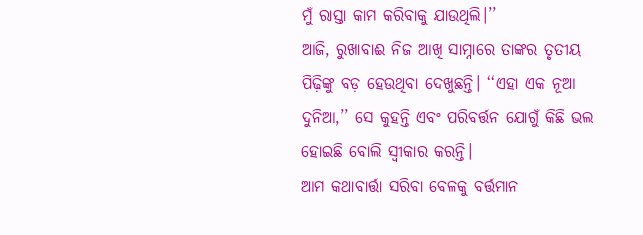ମୁଁ ରାସ୍ତା କାମ କରିବାକୁ ଯାଉଥିଲି।’’
ଆଜି, ରୁଖାବାଈ ନିଜ ଆଖି ସାମ୍ନାରେ ତାଙ୍କର ତୃତୀୟ ପିଢ଼ିଙ୍କୁ ବଡ଼ ହେଉଥିବା ଦେଖୁଛନ୍ତି। ‘‘ଏହା ଏକ ନୂଆ ଦୁନିଆ,’’ ସେ କୁହନ୍ତି ଏବଂ ପରିବର୍ତ୍ତନ ଯୋଗୁଁ କିଛି ଭଲ ହୋଇଛି ବୋଲି ସ୍ୱୀକାର କରନ୍ତି।
ଆମ କଥାବାର୍ତ୍ତା ସରିବା ବେଳକୁ ବର୍ତ୍ତମାନ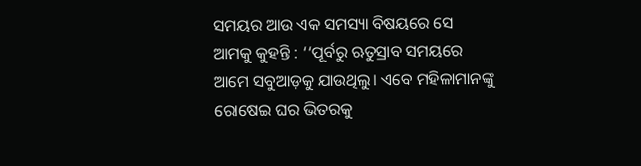ସମୟର ଆଉ ଏକ ସମସ୍ୟା ବିଷୟରେ ସେ ଆମକୁ କୁହନ୍ତି : ‘‘ପୂର୍ବରୁ ଋତୁସ୍ରାବ ସମୟରେ ଆମେ ସବୁଆଡ଼କୁ ଯାଉଥିଲୁ। ଏବେ ମହିଳାମାନଙ୍କୁ ରୋଷେଇ ଘର ଭିତରକୁ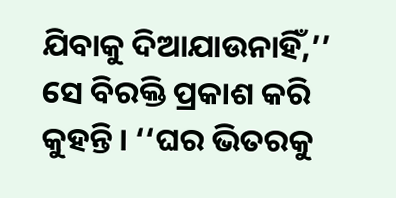ଯିବାକୁ ଦିଆଯାଉନାହିଁ,’’ ସେ ବିରକ୍ତି ପ୍ରକାଶ କରି କୁହନ୍ତି। ‘‘ଘର ଭିତରକୁ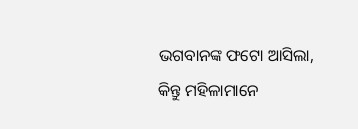ଭଗବାନଙ୍କ ଫଟୋ ଆସିଲା, କିନ୍ତୁ ମହିଳାମାନେ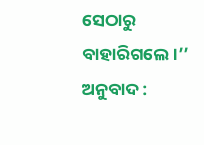ସେଠାରୁ ବାହାରିଗଲେ।’’
ଅନୁବାଦ :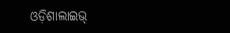ଓଡ଼ିଶାଲାଇଭ୍